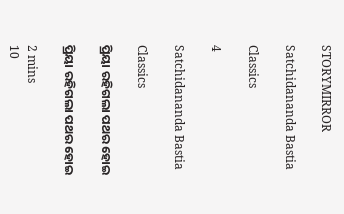STORYMIRROR

Satchidananda Bastia

Classics

4

Satchidananda Bastia

Classics

ପ୍ରିୟା ରହିଗଲା ପଥର ହୋଇ

ପ୍ରିୟା ରହିଗଲା ପଥର ହୋଇ

2 mins
10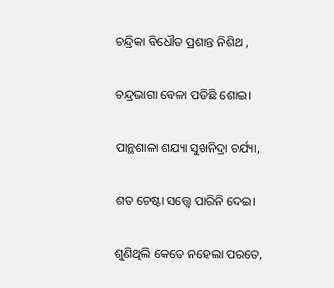ଚନ୍ଦ୍ରିକା ବିଧୌତ ପ୍ରଶାନ୍ତ ନିଶିଥ ,

ଚନ୍ଦ୍ରଭାଗା ବେଳା ପଡିଛି ଶୋଇ।

ପାନ୍ଥଶାଳା ଶଯ୍ୟା ସୁଖନିଦ୍ରା ଚର୍ଯ୍ୟା,

ଶତ ଚେଷ୍ଟା ସତ୍ତ୍ଵେ ପାରିନି ଦେଇ।

ଶୁଣିଥିଲି କେତେ ନହେଲା ପରତେ,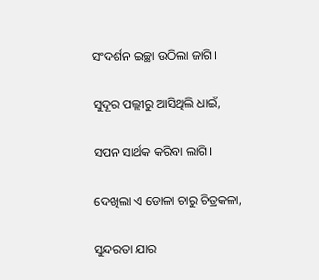ସଂଦର୍ଶନ ଇଚ୍ଛା ଉଠିଲା ଜାଗି।

ସୁଦୂର ପଲ୍ଲୀରୁ ଆସିଥିଲି ଧାଇଁ,

ସପନ ସାର୍ଥକ କରିବା ଲାଗି।

ଦେଖିଲା ଏ ଡୋଳା ଚାରୁ ଚିତ୍ରକଳା,

ସୁନ୍ଦରତା ଯାର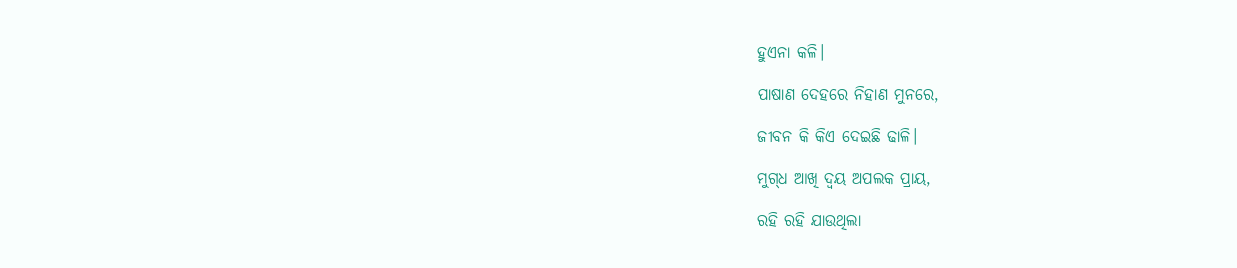ହୁଏନା କଳି।

ପାଷାଣ ଦେହରେ ନିହାଣ ମୁନରେ,

ଜୀବନ କି କିଏ ଦେଇଛି ଢାଳି।

ମୁଗ୍‌ଧ ଆଖି ଦ୍ୱୟ ଅପଲକ ପ୍ରାୟ,

ରହି ରହି ଯାଉଥିଲା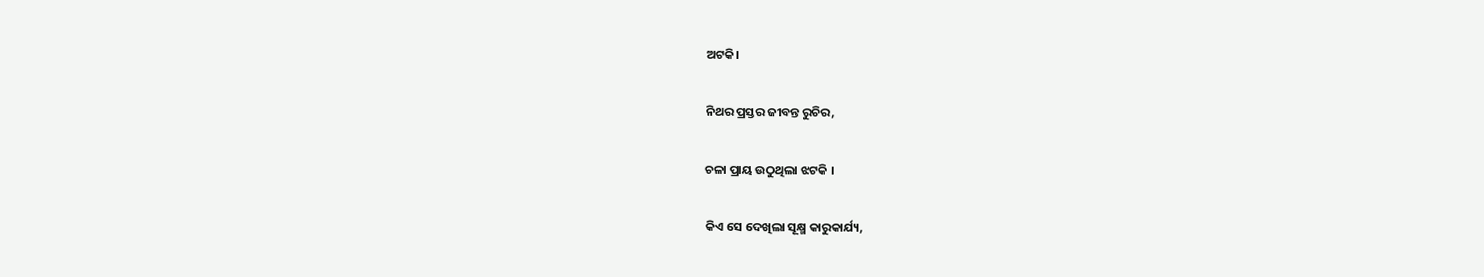ଅଟକି।

ନିଥର ପ୍ରସ୍ତର ଜୀବନ୍ତ ରୁଚିର,

ଚଳା ପ୍ରାୟ ଉଠୁଥିଲା ଝଟକି ।

କିଏ ସେ ଦେଖିଲା ସୂକ୍ଷ୍ମ କାରୁକାର୍ଯ୍ୟ,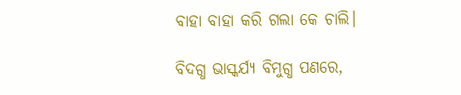ବାହା ବାହା କରି ଗଲା କେ ଚାଲି।

ବିଦଗ୍ଧ ଭାସ୍କର୍ଯ୍ୟ ବିମୁଗ୍ଧ ପଣରେ,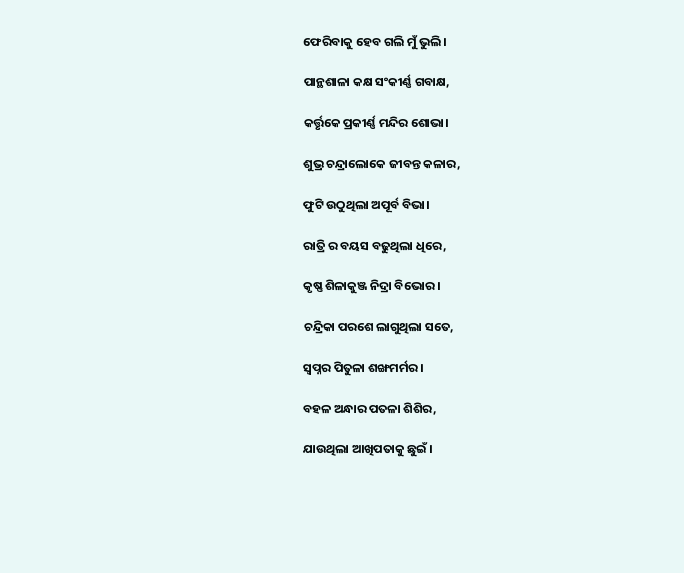ଫେରିବାକୁ ହେବ ଗଲି ମୁଁ ଭୁଲି।

ପାନ୍ଥଶାଳା କକ୍ଷ ସଂକୀର୍ଣ୍ଣ ଗବାକ୍ଷ,

କର୍ତ୍ତୃକେ ପ୍ରକୀର୍ଣ୍ଣ ମନ୍ଦିର ଶୋଭା।

ଶୁଭ୍ର ଚନ୍ଦ୍ରାଲୋକେ ଜୀବନ୍ତ କଳାର,

ଫୁଟି ଉଠୁଥିଲା ଅପୂର୍ବ ବିଭା।

ରାତ୍ରି ର ବୟସ ବଢୁଥିଲା ଧିରେ,

କୃଷ୍ଣ ଶିଳାକୁଞ୍ଜ ନିଦ୍ରା ବିଭୋର ।

ଚନ୍ଦ୍ରିକା ପରଶେ ଲାଗୁଥିଲା ସତେ,

ସ୍ୱପ୍ନର ପିତୁଳା ଶଙ୍ଖମର୍ମର।

ବହଳ ଅନ୍ଧାର ପତଳା ଶିଶିର,

ଯାଉଥିଲା ଆଖିପତାକୁ ଛୁଇଁ ।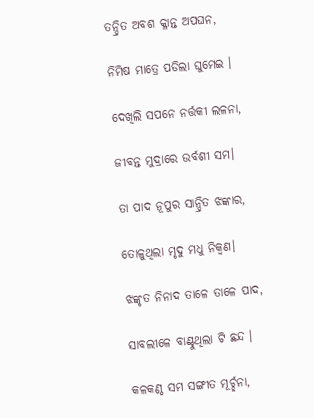ତନ୍ଦ୍ରିତ ଅବଶ କ୍ଳାନ୍ତ ଅପଘନ,

ନିମିଷ ମାତ୍ରେ ପଡିଲା ଘୁମେଇ ।

ଦେଖିଲି ସପନେ ନର୍ତ୍ତକୀ ଲଳନା,

ଜୀବନ୍ତ ମୁଦ୍ରାରେ ଉର୍ବଶୀ ସମ।

ତା ପାଦ ନୂପୁର ସାନ୍ଦ୍ରିତ ଝଙ୍କାର,

ତୋଳୁଥିଲା ମୃଦୁ ମଧୁ ନିକ୍ୱଣ।

ଝଙ୍କୃତ ନିନାଦ ତାଳେ ତାଳେ ପାଦ,

ସାବଲୀଳେ ବାଣ୍ଟୁଥିଲା ଟି ଛନ୍ଦ ।

କଳକଣ୍ଠ ସମ ସଙ୍ଗୀତ ମୂର୍ଚ୍ଛନା,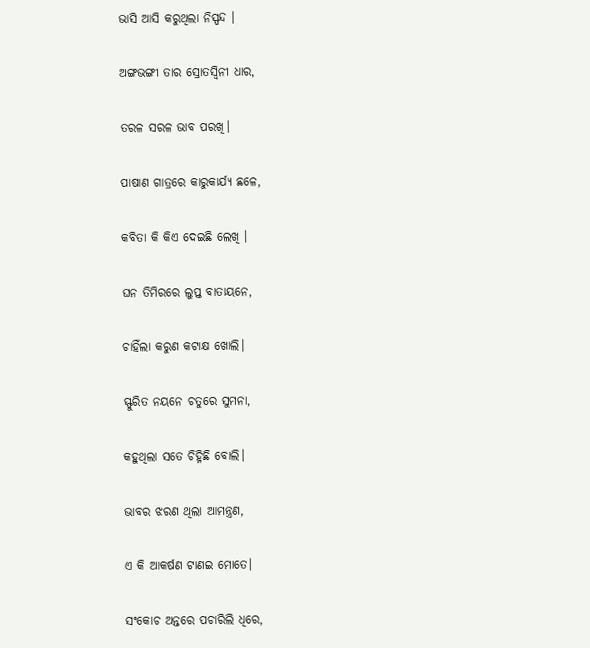ଭାସି ଆସି କରୁଥିଲା ନିସ୍ପନ୍ଦ ।

ଅଙ୍ଗଭଙ୍ଗୀ ତାର ସ୍ରୋତସ୍ୱିନୀ ଧାର,

ତରଳ ସରଳ ଭାବ ପରଖି।

ପାଷାଣ ଗାତ୍ରରେ କାରୁକାର୍ଯ୍ୟ ଛଳେ,

କବିତା କି କିଏ ଦେଇଛି ଲେଖି ।

ଘନ ତିମିରରେ ଲୁପ୍ତ ବାତାୟନେ,

ଚାହିଁଲା କରୁଣ କଟାକ୍ଷ ଖୋଲି।

ସ୍ଫୁରିତ ନୟନେ ଚତୁରେ ସୁମନା,

କହୁଥିଲା ସତେ ଚିହ୍ନିଛି ବୋଲି।

ଭାବର ଝରଣ ଥିଲା ଆମନ୍ତ୍ରଣ,

ଏ କି ଆକର୍ଷଣ ଟାଣଇ ମୋତେ।

ସଂକୋଚ ଅନ୍ତରେ ପଚାରିଲି ଧିରେ,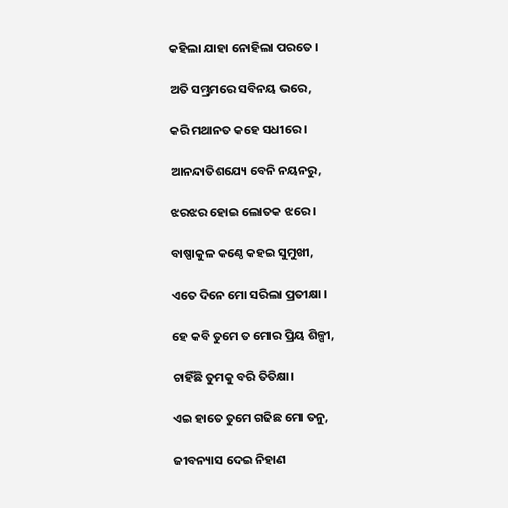କହିଲା ଯାହା ନୋହିଲା ପରତେ ।

ଅତି ସମ୍ଭ୍ରମରେ ସବିନୟ ଭରେ,

କରି ମଥାନତ କହେ ସଧୀରେ ।

ଆନନ୍ଦାତିଶଯ୍ୟେ ବେନି ନୟନରୁ,

ଝରଝର ହୋଇ ଲୋତକ ଝରେ ।

ବାଷ୍ପାକୁଳ କଣ୍ଠେ କହଇ ସୁମୁଖୀ,

ଏତେ ଦିନେ ମୋ ସରିଲା ପ୍ରତୀକ୍ଷା ।

ହେ କବି ତୁମେ ତ ମୋର ପ୍ରିୟ ଶିଳ୍ପୀ,

ଚାହିଁଛି ତୁମକୁ ବରି ତିତିକ୍ଷା।

ଏଇ ହାତେ ତୁମେ ଗଢିଛ ମୋ ତନୁ,

ଜୀବନ୍ୟାସ ଦେଇ ନିହାଣ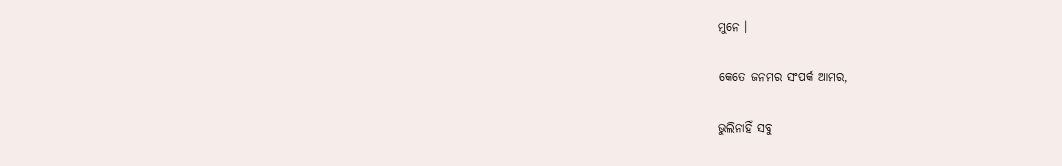ମୁନେ ।

କେତେ ଜନମର ସଂପର୍କ ଆମର,

ଭୁଲିନାହିଁ ସବୁ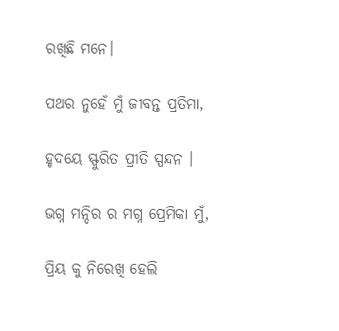ରଖିଛି ମନେ।

ପଥର ନୁହେଁ ମୁଁ ଜୀବନ୍ତ ପ୍ରତିମା,

ହୃଦୟେ ସ୍ଫୁରିତ ପ୍ରୀତି ସ୍ପନ୍ଦନ ।

ଭଗ୍ନ ମନ୍ଦିର ର ମଗ୍ନ ପ୍ରେମିକା ମୁଁ,

ପ୍ରିୟ କୁ ନିରେଖି ହେଲି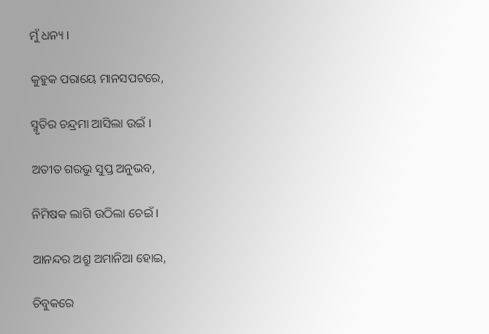ମୁଁ ଧନ୍ୟ ।

କୁହୁକ ପରାୟେ ମାନସପଟରେ,

ସ୍ମୃତିର ଚନ୍ଦ୍ରମା ଆସିଲା ଉଇଁ ।

ଅତୀତ ଗରଭୁ ସୁପ୍ତ ଅନୁଭବ,

ନିମିଷକ ଲାଗି ଉଠିଲା ଚେଇଁ ।

ଆନନ୍ଦର ଅଶ୍ରୁ ଅମାନିଆ ହୋଇ,

ଚିବୁକରେ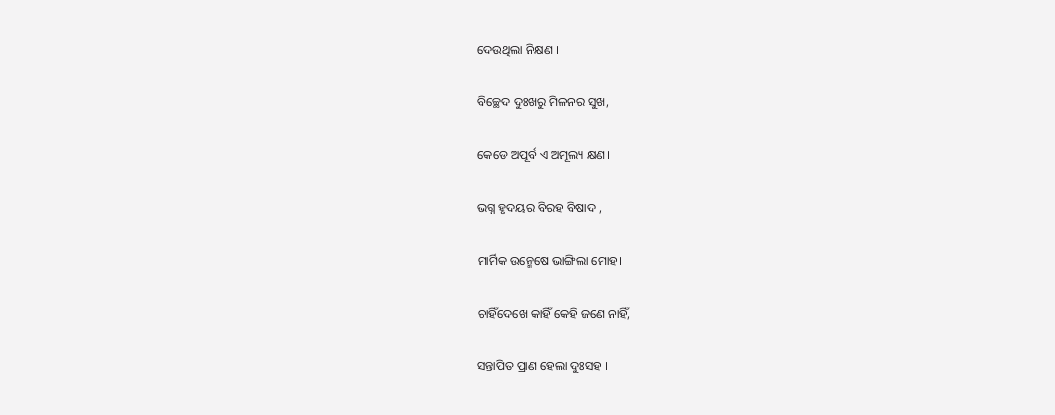ଦେଉଥିଲା ନିକ୍ଷଣ ।

ବିଚ୍ଛେଦ ଦୁଃଖରୁ ମିଳନର ସୁଖ,

କେଡେ ଅପୂର୍ବ ଏ ଅମୂଲ୍ୟ କ୍ଷଣ।

ଭଗ୍ନ ହୃଦୟର ବିରହ ବିଷାଦ ,

ମାର୍ମିକ ଉନ୍ମେଷେ ଭାଙ୍ଗିଲା ମୋହ।

ଚାହିଁଦେଖେ କାହିଁ କେହି ଜଣେ ନାହିଁ,

ସନ୍ତାପିତ ପ୍ରାଣ ହେଲା ଦୁଃସହ ।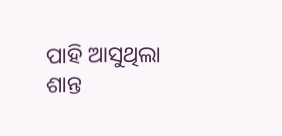ପାହି ଆସୁଥିଲା ଶାନ୍ତ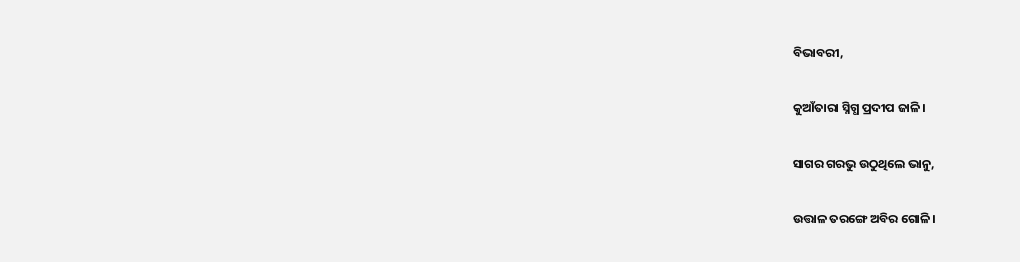ବିଭାବରୀ,

କୁଆଁତାରା ସ୍ନିଗ୍ଧ ପ୍ରଦୀପ ଜାଳି।

ସାଗର ଗରଭୁ ଉଠୁଥିଲେ ଭାନୁ,

ଉତ୍ତାଳ ତରଙ୍ଗେ ଅବିର ଗୋଳି।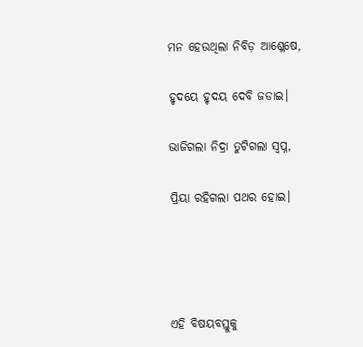ମନ ହେଉଥିଲା ନିବିଡ଼ ଆଶ୍ଳେଷେ,

ହୃଦୟେ ହୃଦୟ ଦେବି ଜଡାଇ।

ଭାଜିଗଲା ନିଦ୍ରା ତୁଟିଗଲା ସ୍ୱପ୍ନ,

ପ୍ରିୟା ରହିଗଲା ପଥର ହୋଇ।




ଏହି ବିଷୟବସ୍ତୁକୁ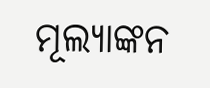ମୂଲ୍ୟାଙ୍କନ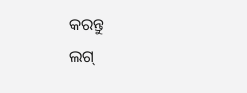କରନ୍ତୁ
ଲଗ୍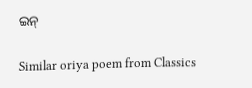ଇନ୍

Similar oriya poem from Classics